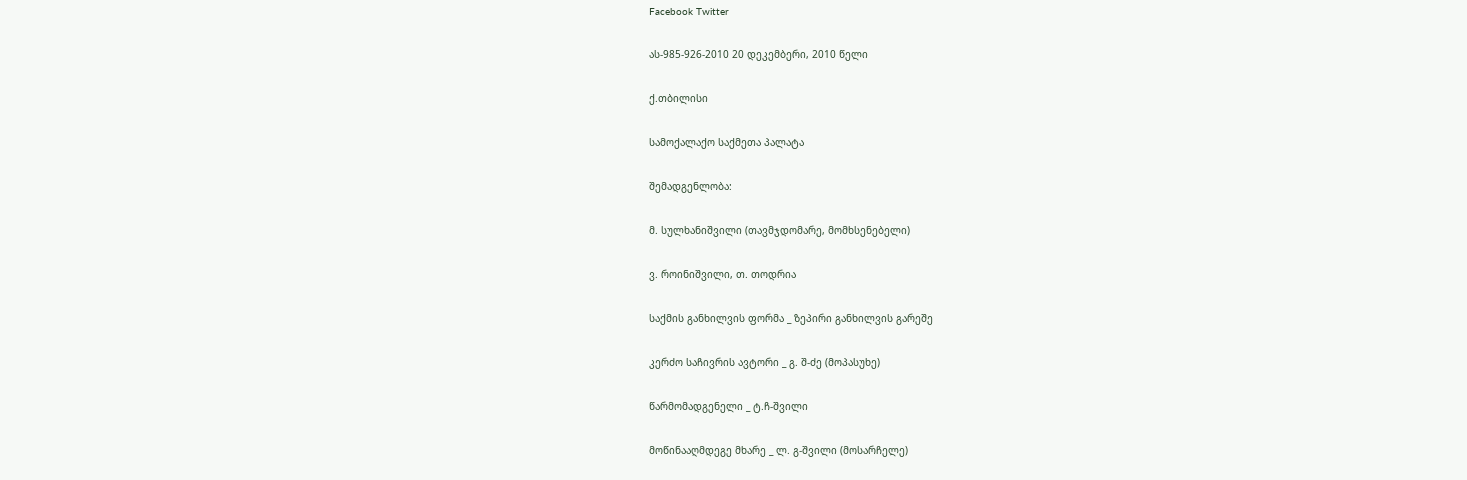Facebook Twitter

ას-985-926-2010 20 დეკემბერი, 2010 წელი

ქ.თბილისი

სამოქალაქო საქმეთა პალატა

შემადგენლობა:

მ. სულხანიშვილი (თავმჯდომარე, მომხსენებელი)

ვ. როინიშვილი, თ. თოდრია

საქმის განხილვის ფორმა _ ზეპირი განხილვის გარეშე

კერძო საჩივრის ავტორი _ გ. შ-ძე (მოპასუხე)

წარმომადგენელი _ ტ.ჩ-შვილი

მოწინააღმდეგე მხარე _ ლ. გ-შვილი (მოსარჩელე)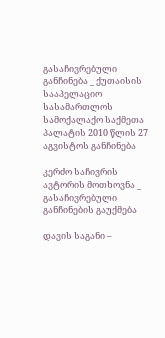გასაჩივრებული განჩინება _ ქუთაისის სააპელაციო სასამართლოს სამოქალაქო საქმეთა პალატის 2010 წლის 27 აგვისტოს განჩინება

კერძო საჩივრის ავტორის მოთხოვნა _ გასაჩივრებული განჩინების გაუქმება

დავის საგანი –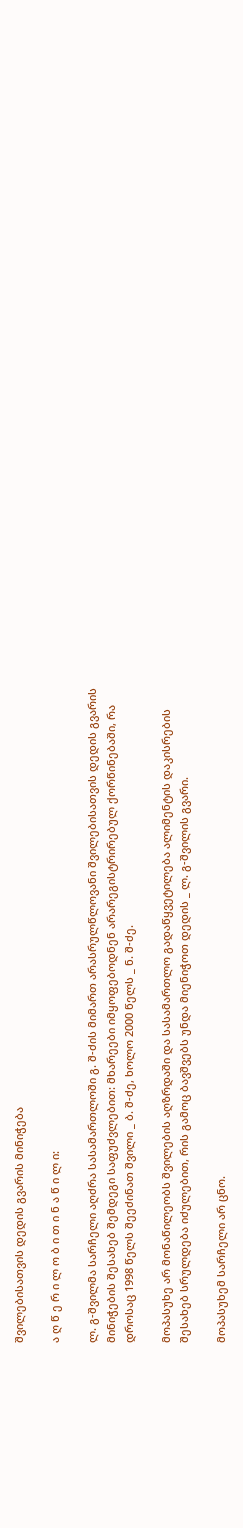შვილებისათვის დედის გვარის მინიჭება

ა ღ წ ე რ ი ლ ო ბ ი თ ი ნ ა წ ი ლ ი:

ლ. გ-შვილმა სარჩელი აღძრა სასამართლოში გ. შ-ძის მიმართ არასრულწლოვანი შვილებისათვის დედის გვარის მინიჭების შესახებ შემდეგი საფუძვლებით: მხარეები იმყოფებოდნენ არარეგისტრირებულ ქორწინებაში, რა დროსაც 1998 წელს შეეძინათ შვილი _ ბ. შ-ძე, ხოლო 2000 წელს _ ნ. შ-ძე.

მოპასუხე არ მონაწილეობს შვილების აღზრდაში და სასამართლო გადაწყვეტილება ალიმენტის დაკისრების შესახებ სრულდება იძულებით, რის გამოც ბავშვებს უნდა მიენიჭოთ დედის _ ლ. გ-შვილის გვარი.

მოპასუხემ სარჩელი არ ცნო.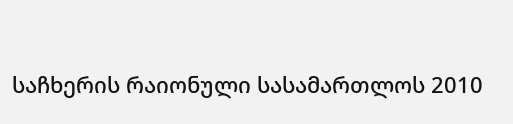საჩხერის რაიონული სასამართლოს 2010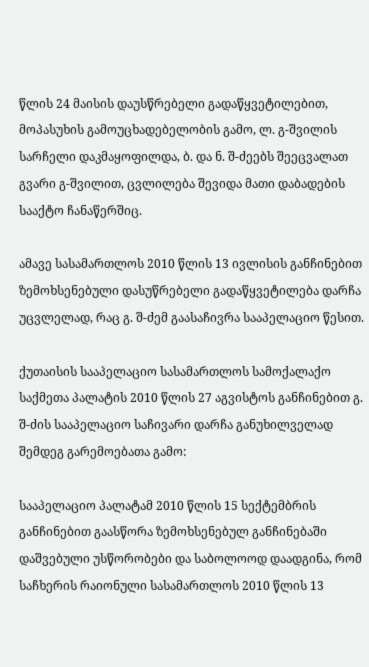წლის 24 მაისის დაუსწრებელი გადაწყვეტილებით, მოპასუხის გამოუცხადებელობის გამო, ლ. გ-შვილის სარჩელი დაკმაყოფილდა, ბ. და ნ. შ-ძეებს შეეცვალათ გვარი გ-შვილით, ცვლილება შევიდა მათი დაბადების სააქტო ჩანაწერშიც.

ამავე სასამართლოს 2010 წლის 13 ივლისის განჩინებით ზემოხსენებული დასუწრებელი გადაწყვეტილება დარჩა უცვლელად, რაც გ. შ-ძემ გაასაჩივრა სააპელაციო წესით.

ქუთაისის სააპელაციო სასამართლოს სამოქალაქო საქმეთა პალატის 2010 წლის 27 აგვისტოს განჩინებით გ. შ-ძის სააპელაციო საჩივარი დარჩა განუხილველად შემდეგ გარემოებათა გამო:

სააპელაციო პალატამ 2010 წლის 15 სექტემბრის განჩინებით გაასწორა ზემოხსენებულ განჩინებაში დაშვებული უსწორობები და საბოლოოდ დაადგინა, რომ საჩხერის რაიონული სასამართლოს 2010 წლის 13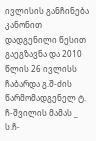ივლისის განჩინება კანონით დადგენილი წესით გაეგზავნა და 2010 წლის 26 ივლისს ჩაბარდა გ.შ-ძის წარმომადგენელ ტ. ჩ-შვილის მამას _ ს.ჩ-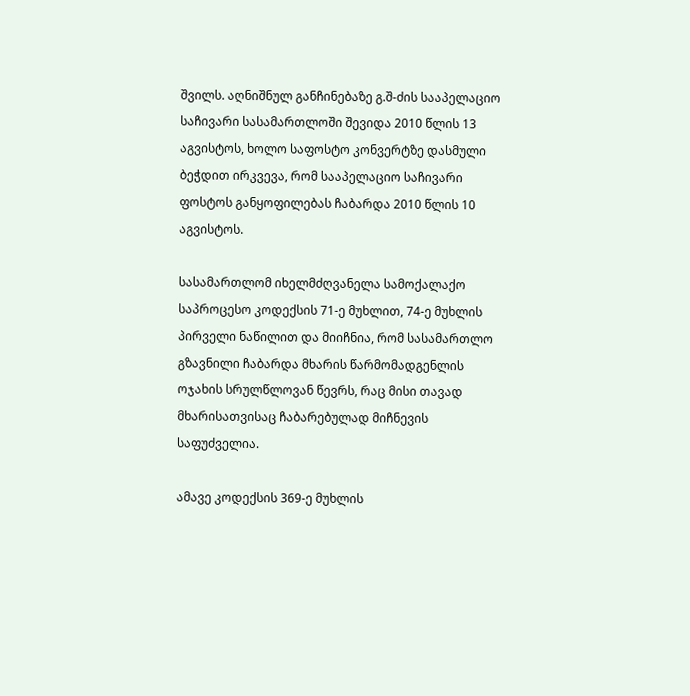შვილს. აღნიშნულ განჩინებაზე გ.შ-ძის სააპელაციო საჩივარი სასამართლოში შევიდა 2010 წლის 13 აგვისტოს, ხოლო საფოსტო კონვერტზე დასმული ბეჭდით ირკვევა, რომ სააპელაციო საჩივარი ფოსტოს განყოფილებას ჩაბარდა 2010 წლის 10 აგვისტოს.

სასამართლომ იხელმძღვანელა სამოქალაქო საპროცესო კოდექსის 71-ე მუხლით, 74-ე მუხლის პირველი ნაწილით და მიიჩნია, რომ სასამართლო გზავნილი ჩაბარდა მხარის წარმომადგენლის ოჯახის სრულწლოვან წევრს, რაც მისი თავად მხარისათვისაც ჩაბარებულად მიჩნევის საფუძველია.

ამავე კოდექსის 369-ე მუხლის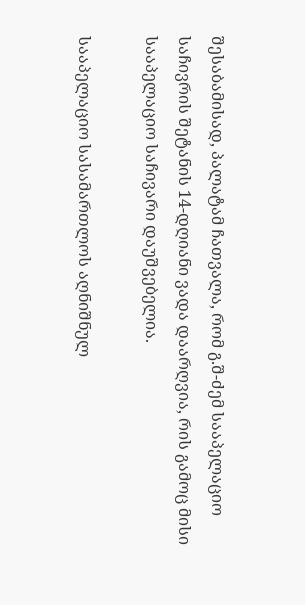შესაბამისად, პალატამ ჩათვალა, რომ გ.შ-ძემ სააპელაციო საჩივრის შეტანის 14-დღიანი ვადა დაარღვია, რის გამოც მისი სააპელაციო საჩივარი დაუშვებელია.

სააპელაციო სასამართლოს აღნიშნულ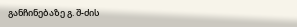განჩინებაზე გ. შ-ძის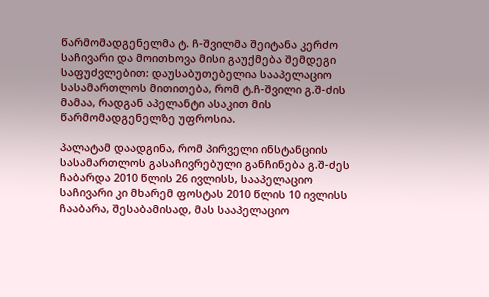წარმომადგენელმა ტ. ჩ-შვილმა შეიტანა კერძო საჩივარი და მოითხოვა მისი გაუქმება შემდეგი საფუძვლებით: დაუსაბუთებელია სააპელაციო სასამართლოს მითითება, რომ ტ.ჩ-შვილი გ.შ-ძის მამაა, რადგან აპელანტი ასაკით მის წარმომადგენელზე უფროსია.

პალატამ დაადგინა, რომ პირველი ინსტანციის სასამართლოს გასაჩივრებული განჩინება გ.შ-ძეს ჩაბარდა 2010 წლის 26 ივლისს, სააპელაციო საჩივარი კი მხარემ ფოსტას 2010 წლის 10 ივლისს ჩააბარა, შესაბამისად, მას სააპელაციო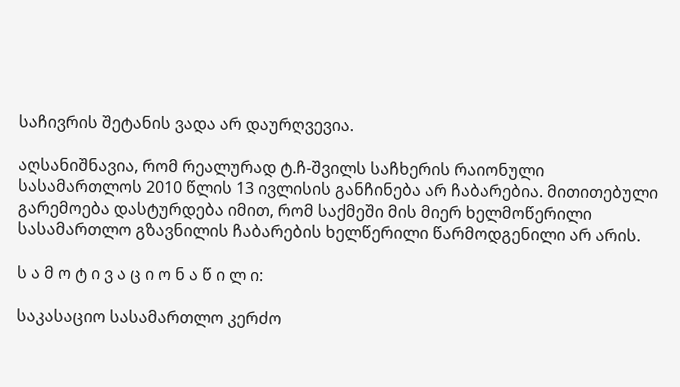საჩივრის შეტანის ვადა არ დაურღვევია.

აღსანიშნავია, რომ რეალურად ტ.ჩ-შვილს საჩხერის რაიონული სასამართლოს 2010 წლის 13 ივლისის განჩინება არ ჩაბარებია. მითითებული გარემოება დასტურდება იმით, რომ საქმეში მის მიერ ხელმოწერილი სასამართლო გზავნილის ჩაბარების ხელწერილი წარმოდგენილი არ არის.

ს ა მ ო ტ ი ვ ა ც ი ო ნ ა წ ი ლ ი:

საკასაციო სასამართლო კერძო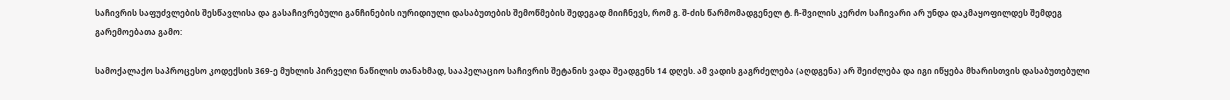საჩივრის საფუძვლების შესწავლისა და გასაჩივრებული განჩინების იურიდიული დასაბუთების შემოწმების შედეგად მიიჩნევს, რომ გ. შ-ძის წარმომადგენელ ტ. ჩ-შვილის კერძო საჩივარი არ უნდა დაკმაყოფილდეს შემდეგ გარემოებათა გამო:

სამოქალაქო საპროცესო კოდექსის 369-ე მუხლის პირველი ნაწილის თანახმად, სააპელაციო საჩივრის შეტანის ვადა შეადგენს 14 დღეს. ამ ვადის გაგრძელება (აღდგენა) არ შეიძლება და იგი იწყება მხარისთვის დასაბუთებული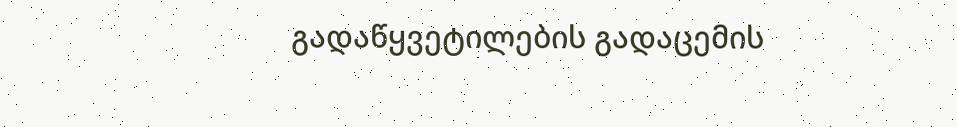გადაწყვეტილების გადაცემის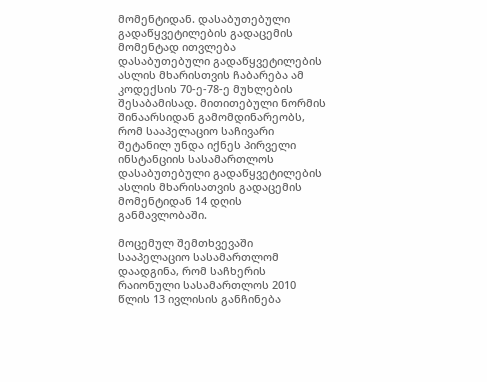მომენტიდან. დასაბუთებული გადაწყვეტილების გადაცემის მომენტად ითვლება დასაბუთებული გადაწყვეტილების ასლის მხარისთვის ჩაბარება ამ კოდექსის 70-ე-78-ე მუხლების შესაბამისად. მითითებული ნორმის შინაარსიდან გამომდინარეობს, რომ სააპელაციო საჩივარი შეტანილ უნდა იქნეს პირველი ინსტანციის სასამართლოს დასაბუთებული გადაწყვეტილების ასლის მხარისათვის გადაცემის მომენტიდან 14 დღის განმავლობაში.

მოცემულ შემთხვევაში სააპელაციო სასამართლომ დაადგინა, რომ საჩხერის რაიონული სასამართლოს 2010 წლის 13 ივლისის განჩინება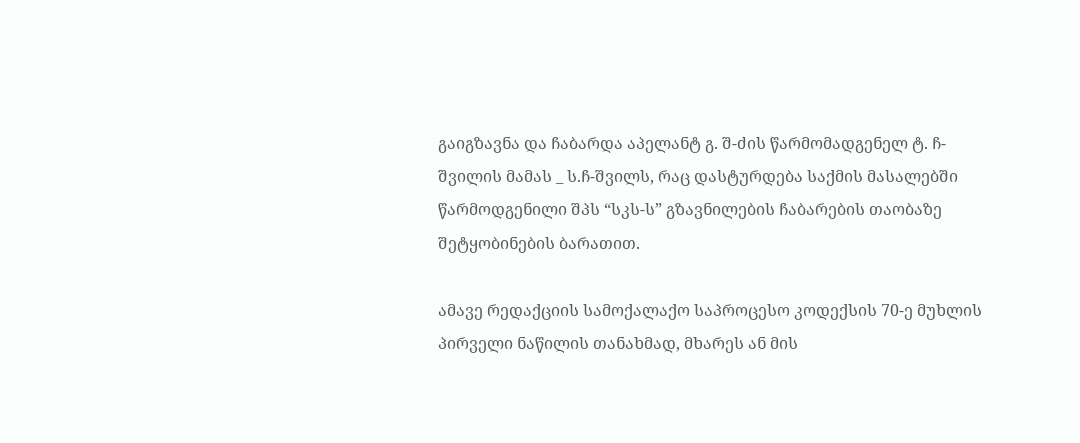გაიგზავნა და ჩაბარდა აპელანტ გ. შ-ძის წარმომადგენელ ტ. ჩ-შვილის მამას _ ს.ჩ-შვილს, რაც დასტურდება საქმის მასალებში წარმოდგენილი შპს “სკს-ს” გზავნილების ჩაბარების თაობაზე შეტყობინების ბარათით.

ამავე რედაქციის სამოქალაქო საპროცესო კოდექსის 70-ე მუხლის პირველი ნაწილის თანახმად, მხარეს ან მის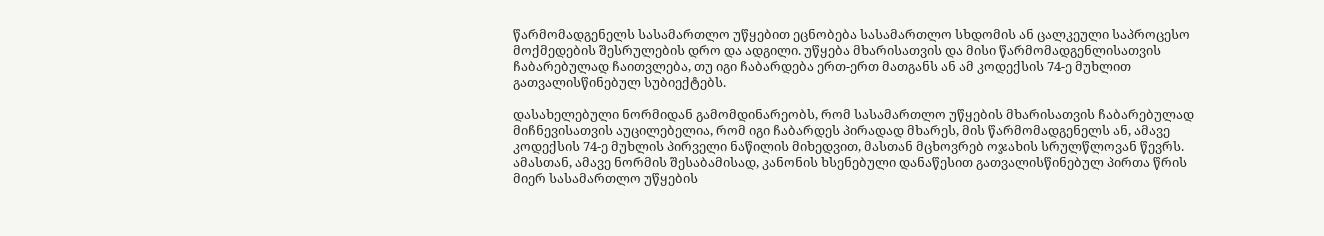წარმომადგენელს სასამართლო უწყებით ეცნობება სასამართლო სხდომის ან ცალკეული საპროცესო მოქმედების შესრულების დრო და ადგილი. უწყება მხარისათვის და მისი წარმომადგენლისათვის ჩაბარებულად ჩაითვლება, თუ იგი ჩაბარდება ერთ-ერთ მათგანს ან ამ კოდექსის 74-ე მუხლით გათვალისწინებულ სუბიექტებს.

დასახელებული ნორმიდან გამომდინარეობს, რომ სასამართლო უწყების მხარისათვის ჩაბარებულად მიჩნევისათვის აუცილებელია, რომ იგი ჩაბარდეს პირადად მხარეს, მის წარმომადგენელს ან, ამავე კოდექსის 74-ე მუხლის პირველი ნაწილის მიხედვით, მასთან მცხოვრებ ოჯახის სრულწლოვან წევრს. ამასთან, ამავე ნორმის შესაბამისად, კანონის ხსენებული დანაწესით გათვალისწინებულ პირთა წრის მიერ სასამართლო უწყების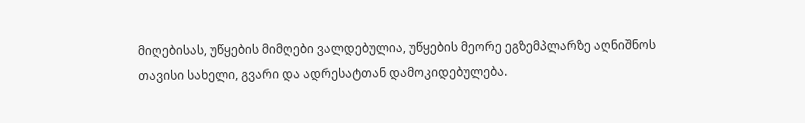მიღებისას, უწყების მიმღები ვალდებულია, უწყების მეორე ეგზემპლარზე აღნიშნოს თავისი სახელი, გვარი და ადრესატთან დამოკიდებულება.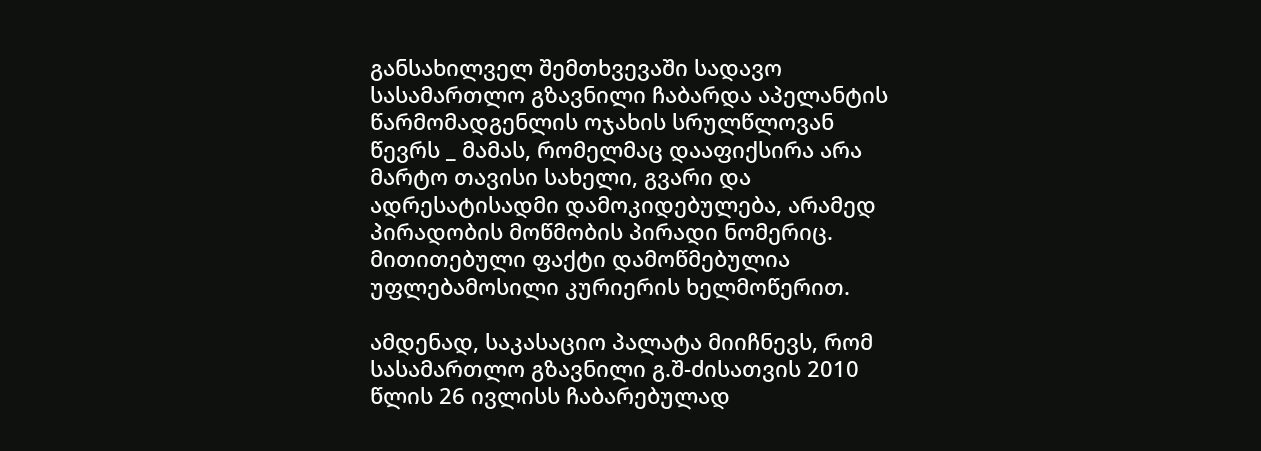განსახილველ შემთხვევაში სადავო სასამართლო გზავნილი ჩაბარდა აპელანტის წარმომადგენლის ოჯახის სრულწლოვან წევრს _ მამას, რომელმაც დააფიქსირა არა მარტო თავისი სახელი, გვარი და ადრესატისადმი დამოკიდებულება, არამედ პირადობის მოწმობის პირადი ნომერიც. მითითებული ფაქტი დამოწმებულია უფლებამოსილი კურიერის ხელმოწერით.

ამდენად, საკასაციო პალატა მიიჩნევს, რომ სასამართლო გზავნილი გ.შ-ძისათვის 2010 წლის 26 ივლისს ჩაბარებულად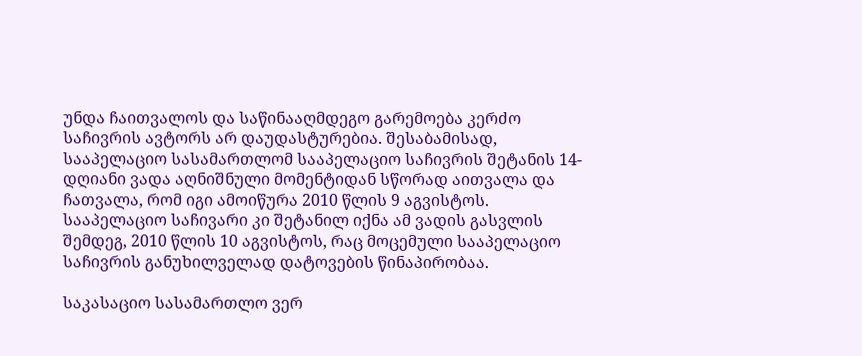უნდა ჩაითვალოს და საწინააღმდეგო გარემოება კერძო საჩივრის ავტორს არ დაუდასტურებია. შესაბამისად, სააპელაციო სასამართლომ სააპელაციო საჩივრის შეტანის 14-დღიანი ვადა აღნიშნული მომენტიდან სწორად აითვალა და ჩათვალა, რომ იგი ამოიწურა 2010 წლის 9 აგვისტოს. სააპელაციო საჩივარი კი შეტანილ იქნა ამ ვადის გასვლის შემდეგ, 2010 წლის 10 აგვისტოს, რაც მოცემული სააპელაციო საჩივრის განუხილველად დატოვების წინაპირობაა.

საკასაციო სასამართლო ვერ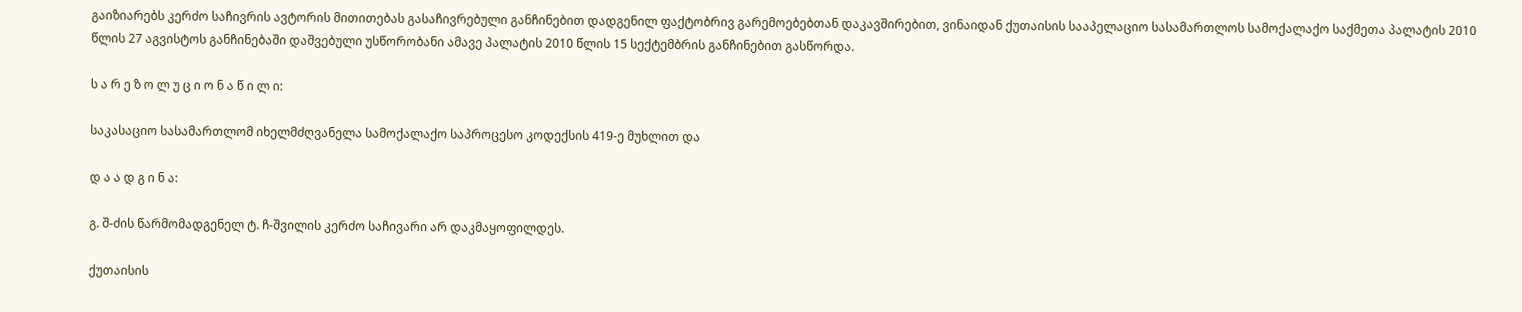გაიზიარებს კერძო საჩივრის ავტორის მითითებას გასაჩივრებული განჩინებით დადგენილ ფაქტობრივ გარემოებებთან დაკავშირებით, ვინაიდან ქუთაისის სააპელაციო სასამართლოს სამოქალაქო საქმეთა პალატის 2010 წლის 27 აგვისტოს განჩინებაში დაშვებული უსწორობანი ამავე პალატის 2010 წლის 15 სექტემბრის განჩინებით გასწორდა.

ს ა რ ე ზ ო ლ უ ც ი ო ნ ა წ ი ლ ი:

საკასაციო სასამართლომ იხელმძღვანელა სამოქალაქო საპროცესო კოდექსის 419-ე მუხლით და

დ ა ა დ გ ი ნ ა:

გ. შ-ძის წარმომადგენელ ტ. ჩ-შვილის კერძო საჩივარი არ დაკმაყოფილდეს.

ქუთაისის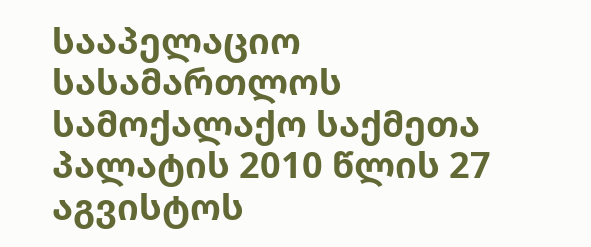სააპელაციო სასამართლოს სამოქალაქო საქმეთა პალატის 2010 წლის 27 აგვისტოს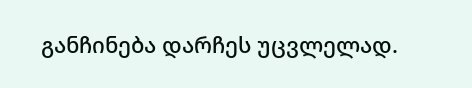განჩინება დარჩეს უცვლელად.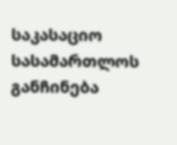საკასაციო სასამართლოს განჩინება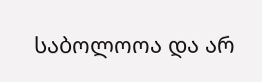საბოლოოა და არ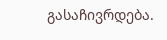გასაჩივრდება.